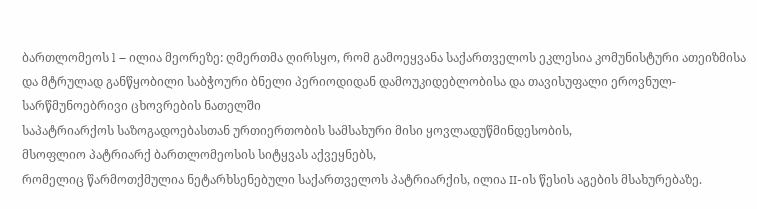ბართლომეოს l – ილია მეორეზე: ღმერთმა ღირსყო, რომ გამოეყვანა საქართველოს ეკლესია კომუნისტური ათეიზმისა და მტრულად განწყობილი საბჭოური ბნელი პერიოდიდან დამოუკიდებლობისა და თავისუფალი ეროვნულ-სარწმუნოებრივი ცხოვრების ნათელში
საპატრიარქოს საზოგადოებასთან ურთიერთობის სამსახური მისი ყოვლადუწმინდესობის,
მსოფლიო პატრიარქ ბართლომეოსის სიტყვას აქვეყნებს,
რომელიც წარმოთქმულია ნეტარხსენებული საქართველოს პატრიარქის, ილია II-ის წესის აგების მსახურებაზე.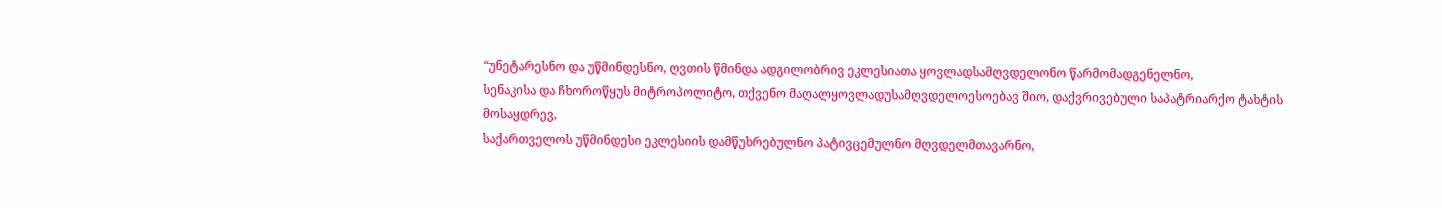“უნეტარესნო და უწმინდესნო, ღვთის წმინდა ადგილობრივ ეკლესიათა ყოვლადსამღვდელონო წარმომადგენელნო,
სენაკისა და ჩხოროწყუს მიტროპოლიტო, თქვენო მაღალყოვლადუსამღვდელოესოებავ შიო, დაქვრივებული საპატრიარქო ტახტის მოსაყდრევ,
საქართველოს უწმინდესი ეკლესიის დამწუხრებულნო პატივცემულნო მღვდელმთავარნო,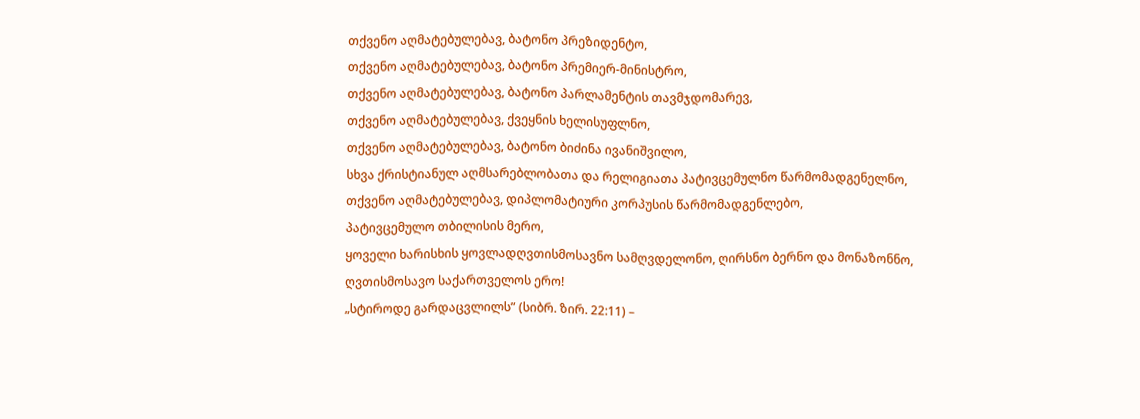თქვენო აღმატებულებავ, ბატონო პრეზიდენტო,
თქვენო აღმატებულებავ, ბატონო პრემიერ-მინისტრო,
თქვენო აღმატებულებავ, ბატონო პარლამენტის თავმჯდომარევ,
თქვენო აღმატებულებავ, ქვეყნის ხელისუფლნო,
თქვენო აღმატებულებავ, ბატონო ბიძინა ივანიშვილო,
სხვა ქრისტიანულ აღმსარებლობათა და რელიგიათა პატივცემულნო წარმომადგენელნო,
თქვენო აღმატებულებავ, დიპლომატიური კორპუსის წარმომადგენლებო,
პატივცემულო თბილისის მერო,
ყოველი ხარისხის ყოვლადღვთისმოსავნო სამღვდელონო, ღირსნო ბერნო და მონაზონნო,
ღვთისმოსავო საქართველოს ერო!
„სტიროდე გარდაცვლილს” (სიბრ. ზირ. 22:11) –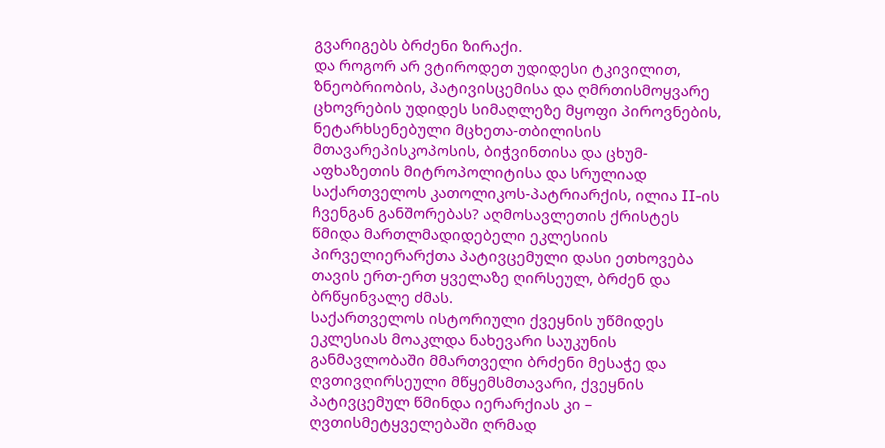გვარიგებს ბრძენი ზირაქი.
და როგორ არ ვტიროდეთ უდიდესი ტკივილით, ზნეობრიობის, პატივისცემისა და ღმრთისმოყვარე ცხოვრების უდიდეს სიმაღლეზე მყოფი პიროვნების, ნეტარხსენებული მცხეთა-თბილისის მთავარეპისკოპოსის, ბიჭვინთისა და ცხუმ-აფხაზეთის მიტროპოლიტისა და სრულიად საქართველოს კათოლიკოს-პატრიარქის, ილია II-ის ჩვენგან განშორებას? აღმოსავლეთის ქრისტეს წმიდა მართლმადიდებელი ეკლესიის პირველიერარქთა პატივცემული დასი ეთხოვება თავის ერთ-ერთ ყველაზე ღირსეულ, ბრძენ და ბრწყინვალე ძმას.
საქართველოს ისტორიული ქვეყნის უწმიდეს ეკლესიას მოაკლდა ნახევარი საუკუნის განმავლობაში მმართველი ბრძენი მესაჭე და ღვთივღირსეული მწყემსმთავარი, ქვეყნის პატივცემულ წმინდა იერარქიას კი – ღვთისმეტყველებაში ღრმად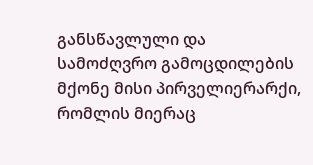განსწავლული და სამოძღვრო გამოცდილების მქონე მისი პირველიერარქი, რომლის მიერაც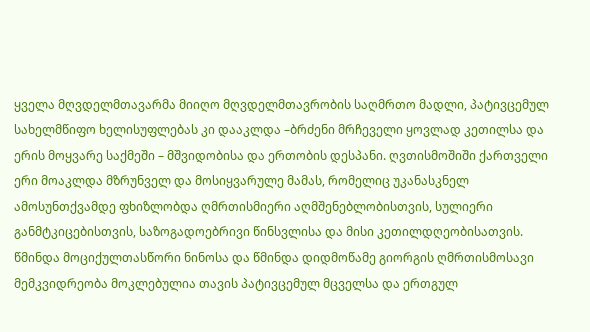ყველა მღვდელმთავარმა მიიღო მღვდელმთავრობის საღმრთო მადლი, პატივცემულ სახელმწიფო ხელისუფლებას კი დააკლდა –ბრძენი მრჩეველი ყოვლად კეთილსა და ერის მოყვარე საქმეში – მშვიდობისა და ერთობის დესპანი. ღვთისმოშიში ქართველი ერი მოაკლდა მზრუნველ და მოსიყვარულე მამას, რომელიც უკანასკნელ ამოსუნთქვამდე ფხიზლობდა ღმრთისმიერი აღმშენებლობისთვის, სულიერი განმტკიცებისთვის, საზოგადოებრივი წინსვლისა და მისი კეთილდღეობისათვის. წმინდა მოციქულთასწორი ნინოსა და წმინდა დიდმოწამე გიორგის ღმრთისმოსავი მემკვიდრეობა მოკლებულია თავის პატივცემულ მცველსა და ერთგულ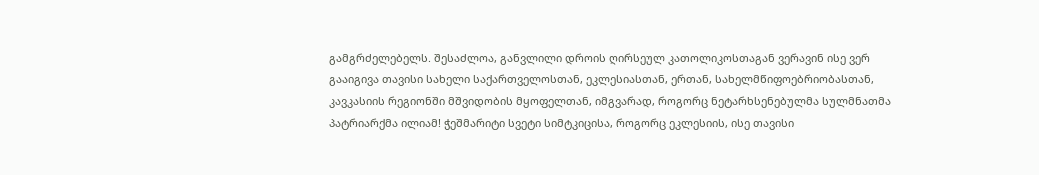გამგრძელებელს. შესაძლოა, განვლილი დროის ღირსეულ კათოლიკოსთაგან ვერავინ ისე ვერ გააიგივა თავისი სახელი საქართველოსთან, ეკლესიასთან, ერთან, სახელმწიფოებრიობასთან, კავკასიის რეგიონში მშვიდობის მყოფელთან, იმგვარად, როგორც ნეტარხსენებულმა სულმნათმა პატრიარქმა ილიამ! ჭეშმარიტი სვეტი სიმტკიცისა, როგორც ეკლესიის, ისე თავისი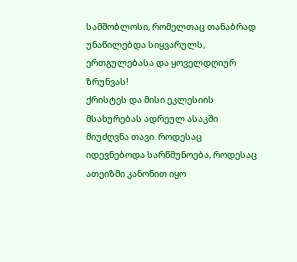სამშობლოსი, რომელთაც თანაბრად უნაწილებდა სიყვარულს, ერთგულებასა და ყოველდღიურ ზრუნვას!
ქრისტეს და მისი ეკლესიის მსახურებას ადრეულ ასაკში მიუძღვნა თავი. როდესაც იდევნებოდა სარწმუნოება, როდესაც ათეიზმი კანონით იყო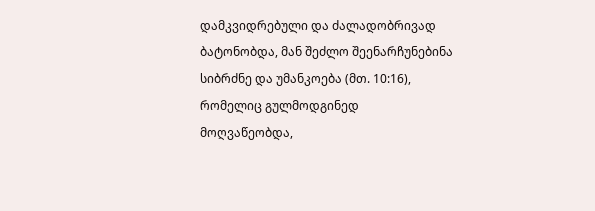დამკვიდრებული და ძალადობრივად ბატონობდა, მან შეძლო შეენარჩუნებინა სიბრძნე და უმანკოება (მთ. 10:16), რომელიც გულმოდგინედ მოღვაწეობდა,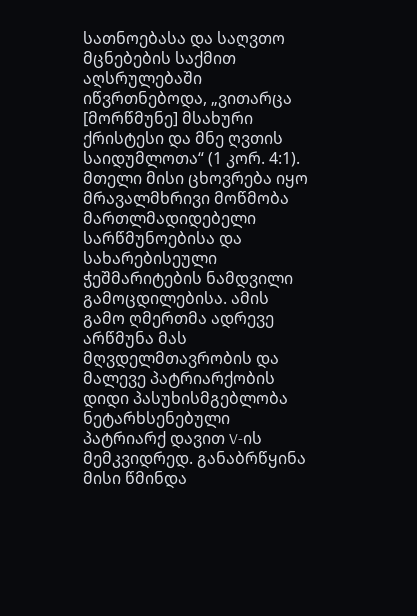სათნოებასა და საღვთო მცნებების საქმით აღსრულებაში იწვრთნებოდა, „ვითარცა [მორწმუნე] მსახური ქრისტესი და მნე ღვთის საიდუმლოთა“ (1 კორ. 4:1). მთელი მისი ცხოვრება იყო მრავალმხრივი მოწმობა მართლმადიდებელი სარწმუნოებისა და სახარებისეული ჭეშმარიტების ნამდვილი გამოცდილებისა. ამის გამო ღმერთმა ადრევე არწმუნა მას მღვდელმთავრობის და მალევე პატრიარქობის დიდი პასუხისმგებლობა ნეტარხსენებული პატრიარქ დავით V-ის მემკვიდრედ. განაბრწყინა მისი წმინდა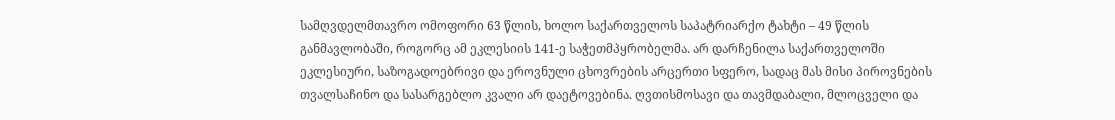სამღვდელმთავრო ომოფორი 63 წლის, ხოლო საქართველოს საპატრიარქო ტახტი – 49 წლის განმავლობაში, როგორც ამ ეკლესიის 141-ე საჭეთმპყრობელმა. არ დარჩენილა საქართველოში ეკლესიური, საზოგადოებრივი და ეროვნული ცხოვრების არცერთი სფერო, სადაც მას მისი პიროვნების თვალსაჩინო და სასარგებლო კვალი არ დაეტოვებინა. ღვთისმოსავი და თავმდაბალი, მლოცველი და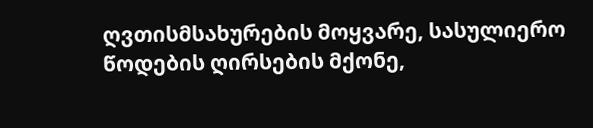ღვთისმსახურების მოყვარე, სასულიერო წოდების ღირსების მქონე,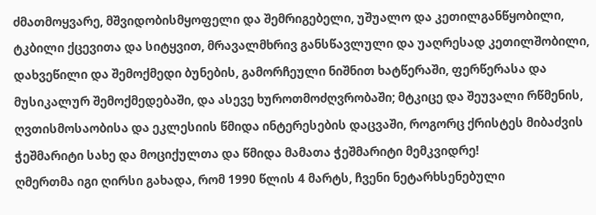ძმათმოყვარე, მშვიდობისმყოფელი და შემრიგებელი, უშუალო და კეთილგანწყობილი, ტკბილი ქცევითა და სიტყვით, მრავალმხრივ განსწავლული და უაღრესად კეთილშობილი, დახვეწილი და შემოქმედი ბუნების, გამორჩეული ნიშნით ხატწერაში, ფერწერასა და მუსიკალურ შემოქმედებაში, და ასევე ხუროთმოძღვრობაში; მტკიცე და შეუვალი რწმენის, ღვთისმოსაობისა და ეკლესიის წმიდა ინტერესების დაცვაში, როგორც ქრისტეს მიბაძვის ჭეშმარიტი სახე და მოციქულთა და წმიდა მამათა ჭეშმარიტი მემკვიდრე!
ღმერთმა იგი ღირსი გახადა, რომ 1990 წლის 4 მარტს, ჩვენი ნეტარხსენებული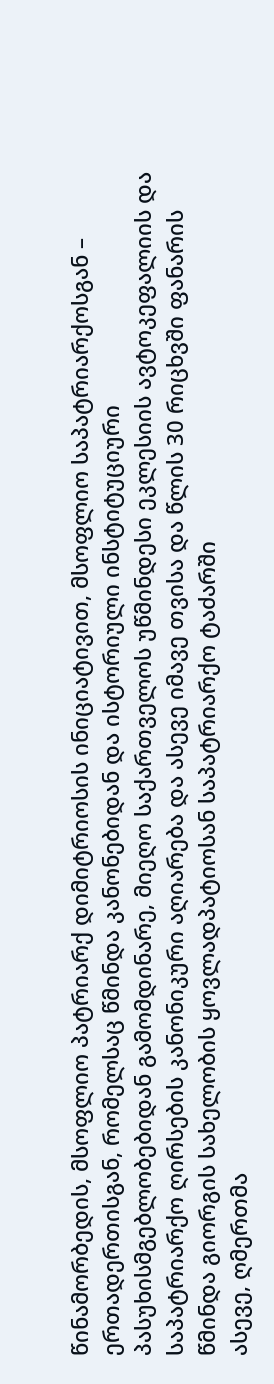წინამორბედის, მსოფლიო პატრიარქ დიმიტრიოსის ინიციატივით, მსოფლიო საპატრიარქოსგან – ერთადერთისგან, რომელსაც წმინდა კანონებიდან და ისტორიული ინსტიტუციური პასუხისმგებლობებიდან გამომდინარე, მიეღო საქართველოს უწმინდესი ეკლესიის ავტოკეფალიის და საპატრიარქო ღირსების კანონიკური აღიარება და ასევე იმავე თვისა და წლის 30 რიცხვში ფანარის წმინდა გიორგის სახელობის ყოვლადპატიოსან საპატრიარქო ტაძარში
ასევე, ღმერთმა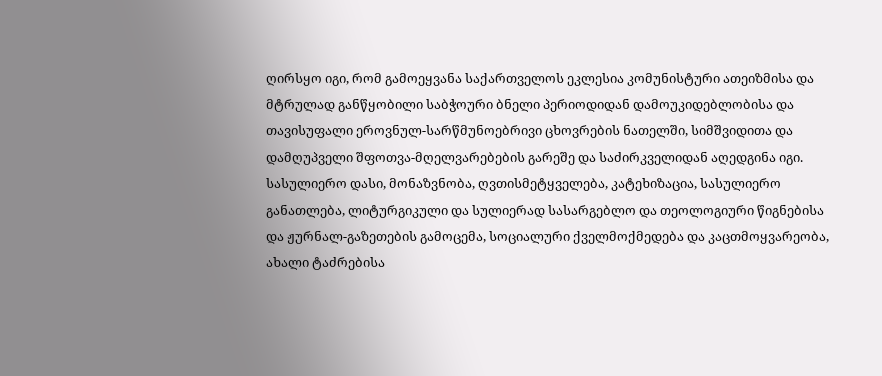ღირსყო იგი, რომ გამოეყვანა საქართველოს ეკლესია კომუნისტური ათეიზმისა და მტრულად განწყობილი საბჭოური ბნელი პერიოდიდან დამოუკიდებლობისა და თავისუფალი ეროვნულ-სარწმუნოებრივი ცხოვრების ნათელში, სიმშვიდითა და დამღუპველი შფოთვა-მღელვარებების გარეშე და საძირკველიდან აღედგინა იგი. სასულიერო დასი, მონაზვნობა, ღვთისმეტყველება, კატეხიზაცია, სასულიერო განათლება, ლიტურგიკული და სულიერად სასარგებლო და თეოლოგიური წიგნებისა და ჟურნალ-გაზეთების გამოცემა, სოციალური ქველმოქმედება და კაცთმოყვარეობა, ახალი ტაძრებისა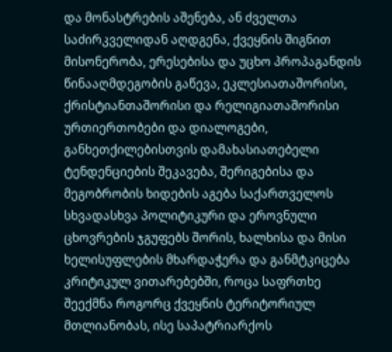და მონასტრების აშენება, ან ძველთა საძირკველიდან აღდგენა, ქვეყნის შიგნით მისონერობა, ერესებისა და უცხო პროპაგანდის წინააღმდეგობის გაწევა, ეკლესიათაშორისი, ქრისტიანთაშორისი და რელიგიათაშორისი ურთიერთობები და დიალოგები, განხეთქილებისთვის დამახასიათებელი ტენდენციების შეკავება, შერიგებისა და მეგობრობის ხიდების აგება საქართველოს სხვადასხვა პოლიტიკური და ეროვნული ცხოვრების ჯგუფებს შორის, ხალხისა და მისი ხელისუფლების მხარდაჭერა და განმტკიცება კრიტიკულ ვითარებებში, როცა საფრთხე შეექმნა როგორც ქვეყნის ტერიტორიულ მთლიანობას, ისე საპატრიარქოს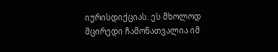იურისდიქციას. ეს მხოლოდ მცირედი ჩამონათვალია იმ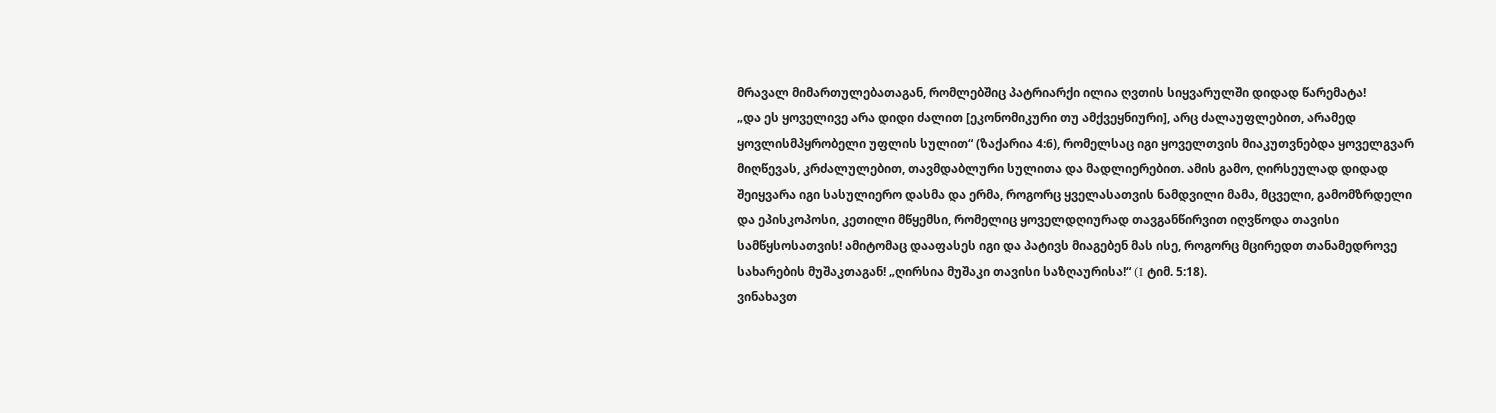მრავალ მიმართულებათაგან, რომლებშიც პატრიარქი ილია ღვთის სიყვარულში დიდად წარემატა!
„და ეს ყოველივე არა დიდი ძალით [ეკონომიკური თუ ამქვეყნიური], არც ძალაუფლებით, არამედ ყოვლისმპყრობელი უფლის სულით“ (ზაქარია 4:6), რომელსაც იგი ყოველთვის მიაკუთვნებდა ყოველგვარ მიღწევას, კრძალულებით, თავმდაბლური სულითა და მადლიერებით. ამის გამო, ღირსეულად დიდად შეიყვარა იგი სასულიერო დასმა და ერმა, როგორც ყველასათვის ნამდვილი მამა, მცველი, გამომზრდელი და ეპისკოპოსი, კეთილი მწყემსი, რომელიც ყოველდღიურად თავგანწირვით იღვწოდა თავისი სამწყსოსათვის! ამიტომაც დააფასეს იგი და პატივს მიაგებენ მას ისე, როგორც მცირედთ თანამედროვე სახარების მუშაკთაგან! „ღირსია მუშაკი თავისი საზღაურისა!“ (I ტიმ. 5:18).
ვინახავთ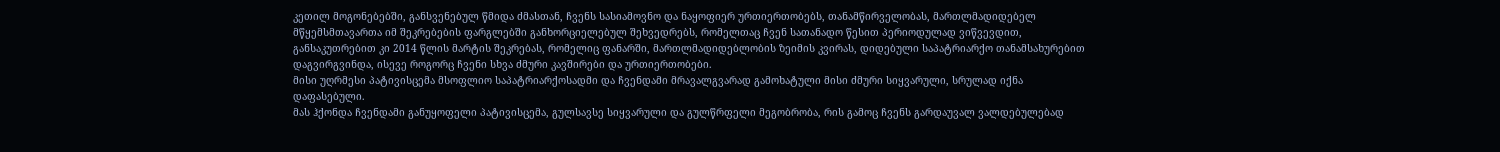კეთილ მოგონებებში, განსვენებულ წმიდა ძმასთან, ჩვენს სასიამოვნო და ნაყოფიერ ურთიერთობებს, თანამწირველობას, მართლმადიდებელ მწყემსმთავართა იმ შეკრებების ფარგლებში განხორციელებულ შეხვედრებს, რომელთაც ჩვენ სათანადო წესით პერიოდულად ვიწვევდით, განსაკუთრებით კი 2014 წლის მარტის შეკრებას, რომელიც ფანარში, მართლმადიდებლობის ზეიმის კვირას, დიდებული საპატრიარქო თანამსახურებით დაგვირგვინდა, ისევე როგორც ჩვენი სხვა ძმური კავშირები და ურთიერთობები.
მისი უღრმესი პატივისცემა მსოფლიო საპატრიარქოსადმი და ჩვენდამი მრავალგვარად გამოხატული მისი ძმური სიყვარული, სრულად იქნა დაფასებული.
მას ჰქონდა ჩვენდამი განუყოფელი პატივისცემა, გულსავსე სიყვარული და გულწრფელი მეგობრობა, რის გამოც ჩვენს გარდაუვალ ვალდებულებად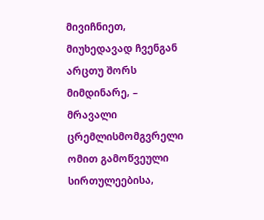მივიჩნიეთ, მიუხედავად ჩვენგან არცთუ შორს მიმდინარე, – მრავალი ცრემლისმომგვრელი ომით გამოწვეული სირთულეებისა,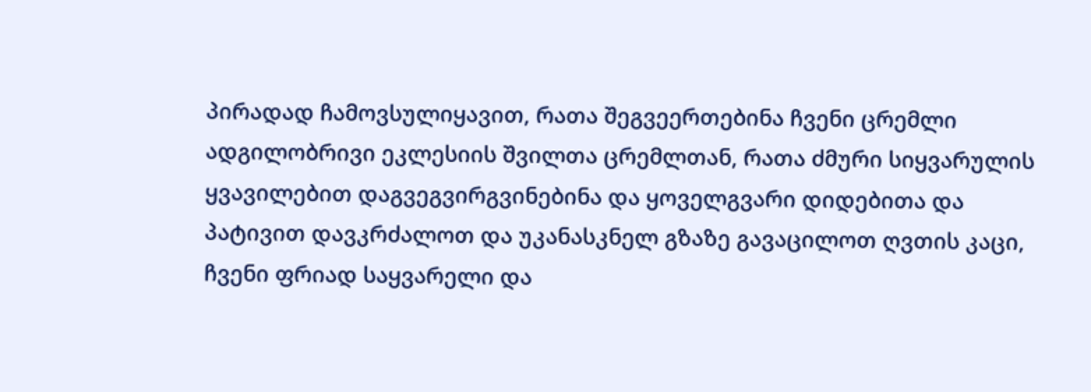პირადად ჩამოვსულიყავით, რათა შეგვეერთებინა ჩვენი ცრემლი ადგილობრივი ეკლესიის შვილთა ცრემლთან, რათა ძმური სიყვარულის ყვავილებით დაგვეგვირგვინებინა და ყოველგვარი დიდებითა და პატივით დავკრძალოთ და უკანასკნელ გზაზე გავაცილოთ ღვთის კაცი, ჩვენი ფრიად საყვარელი და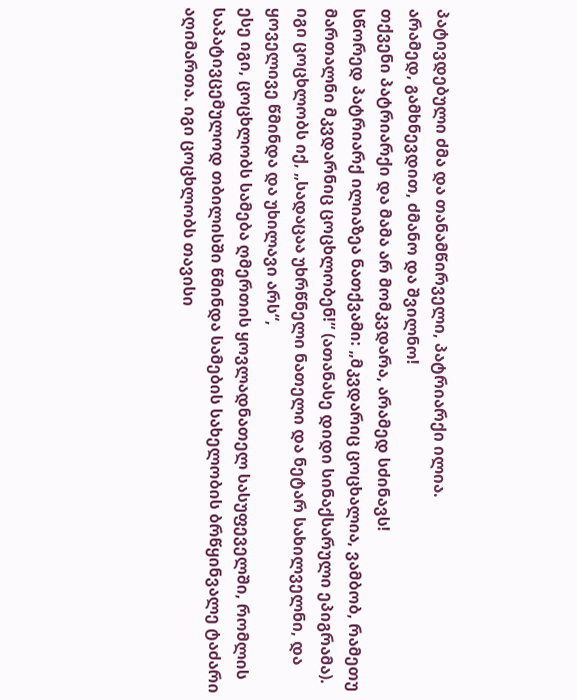პატივდებული ძმა და თანამწირველი, პატრიარქი ილია.
არამედ, გამხნევდით, ძმანო და შვილნო!
თქვენი პატრიარქი და მამა არ მომკვდარა, არამედ სძინავს!
სწორედ პატრიარქ ილიაზეა ნათქვამი: „მკვდარიც ცოცხალია, ვამბობ, რამეთუ მართალნი მკვდარნიც ცოცხლობენ!“ (ათანასე დიდი სინაქსარული ეპიგრამა).
იგი ცოცხლობს იქ, „სადაცაა უხრწნელი ნათელი და ნეტარ სახილველნი, და ყოველივე წმინდა და უხილავი არს“,
ესე იგი, ცოცხლობს სამება ღმერთის ყოვლადნათელ სასუფეველში, რომლის საპატივცემულოდ თბილისში წმინდა სამების სახელობის ბრწყინვალე ტაძარი აღიმართა. იგი ცოცხლობს თავისი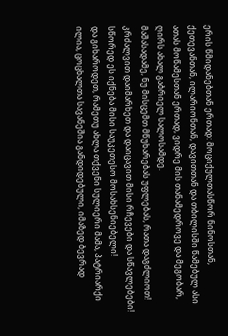ერის წმიდანებთან ერთად: მოციქულთასწორ ნინოსთან, ქეთევანთან, ილარიონთან, დავითთან და თბილისში წამებულ ასი ათას მოწამესთან ერთად, ვიდრე მის თანამედროვე და მეგობარ, ღირს ახალ გაბრიელ სალოსამდე.
მაშასადამე, ნუ მისცემთ მწუხარებას უფლებას, რათა დაგძლიოთ!
კრძალვით დაიმარხეთ და დაიცავით მისი რჩევები და სწავლებები!
სწორედ ეს იქნება მისი საუკეთესო მოსახსენიებელი!
და გიხაროდეთ, რამეთუ ახლა თქვენი სულიერი მამა, პატრიარქი ილია, ცოცხალთა სავანეშია განდიდებული, იმაზედ ბევრად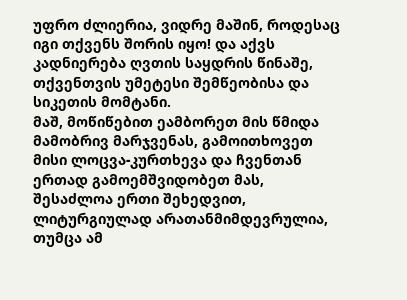უფრო ძლიერია, ვიდრე მაშინ, როდესაც იგი თქვენს შორის იყო! და აქვს კადნიერება ღვთის საყდრის წინაშე, თქვენთვის უმეტესი შემწეობისა და სიკეთის მომტანი.
მაშ, მოწიწებით ეამბორეთ მის წმიდა მამობრივ მარჯვენას, გამოითხოვეთ მისი ლოცვა-კურთხევა და ჩვენთან ერთად გამოემშვიდობეთ მას, შესაძლოა ერთი შეხედვით, ლიტურგიულად არათანმიმდევრულია, თუმცა ამ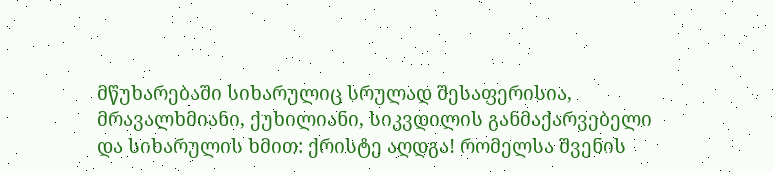მწუხარებაში სიხარულიც სრულად შესაფერისია, მრავალხმიანი, ქუხილიანი, სიკვდილის განმაქარვებელი და სიხარულის ხმით: ქრისტე აღდგა! რომელსა შვენის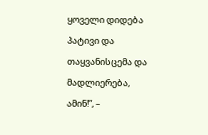ყოველი დიდება პატივი და თაყვანისცემა და მადლიერება, ამინ!”, –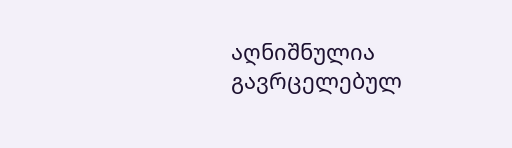აღნიშნულია გავრცელებულ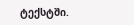ტექსტში.